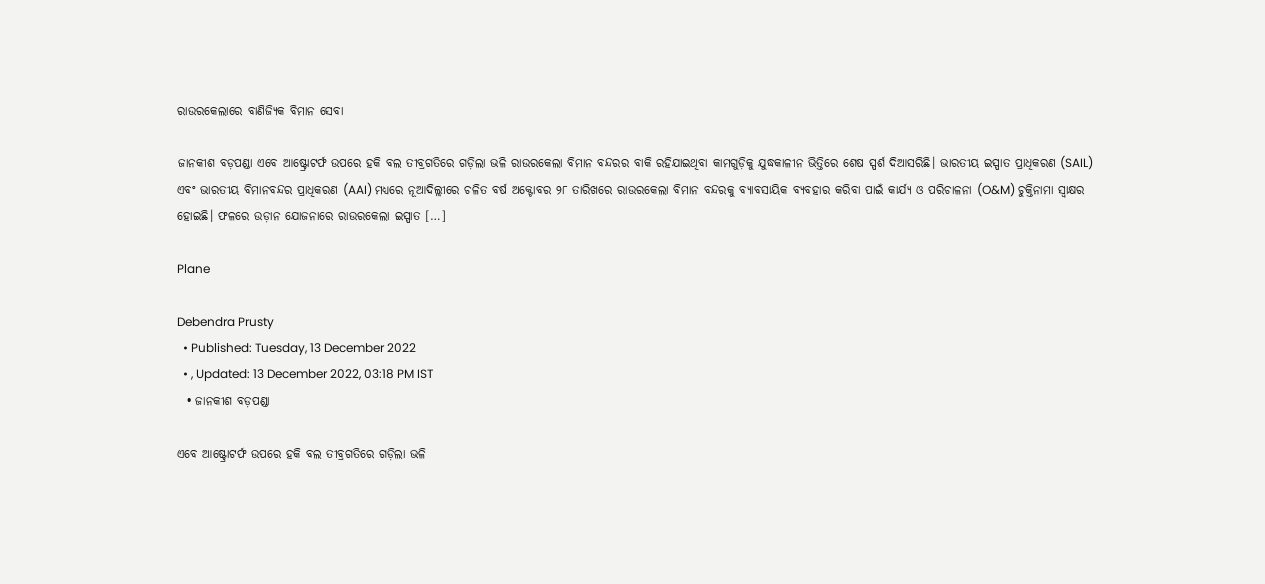ରାଉରକେଲାରେ ବାଣିଜ୍ୟିକ ବିମାନ ସେବା

ଜାନକୀଶ ବଡ଼ପଣ୍ଡା ଏବେ ଆଷ୍ଟ୍ରୋଟର୍ଫ ଉପରେ ହକି ବଲ ତୀବ୍ରଗତିରେ ଗଡ଼ିଲା ଭଳି ରାଉରକେଲା ବିମାନ ବନ୍ଦରର ବାକି ରହିଯାଇଥିବା କାମଗୁଡ଼ିକୁ ଯୁଦ୍ଧକାଳୀନ ଭିତ୍ତିରେ ଶେଷ ସ୍ପର୍ଶ ଦିଆସରିଛି। ଭାରତୀୟ ଇସ୍ପାତ ପ୍ରାଧିକରଣ (SAIL) ଏବଂ ଭାରତୀୟ ବିମାନବନ୍ଦର ପ୍ରାଧିକରଣ (AAI) ମଧ୍ୟରେ ନୂଆଦିଲ୍ଲୀରେ ଚଳିତ ବର୍ଷ ଅକ୍ଟୋବର ୨୮ ତାରିଖରେ ରାଉରକେଲା ବିମାନ ବନ୍ଦରକୁ ବ୍ୟାବସାୟିକ ବ୍ୟବହାର କରିବା ପାଇଁ କାର୍ଯ୍ୟ ଓ ପରିଚାଳନା (O&M) ଚୁକ୍ତିନାମା ସ୍ୱାକ୍ଷର ହୋଇଛି। ଫଳରେ ଉଡ଼ାନ ଯୋଜନାରେ ରାଉରକେଲା ଇସ୍ପାତ […]

Plane

Debendra Prusty
  • Published: Tuesday, 13 December 2022
  • , Updated: 13 December 2022, 03:18 PM IST
  • ଜାନକୀଶ ବଡ଼ପଣ୍ଡା

ଏବେ ଆଷ୍ଟ୍ରୋଟର୍ଫ ଉପରେ ହକି ବଲ ତୀବ୍ରଗତିରେ ଗଡ଼ିଲା ଭଳି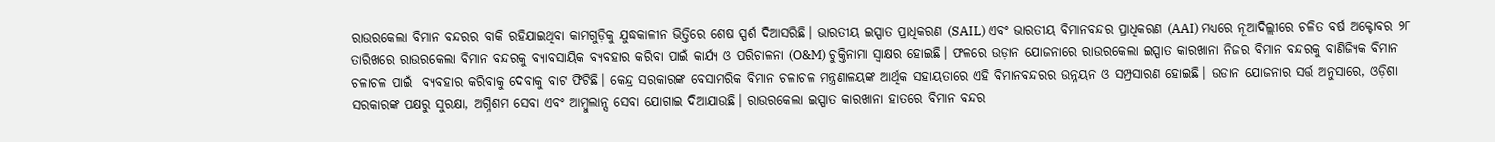ରାଉରକେଲା ବିମାନ ବନ୍ଦରର ବାକି ରହିଯାଇଥିବା କାମଗୁଡ଼ିକୁ ଯୁଦ୍ଧକାଳୀନ ଭିତ୍ତିରେ ଶେଷ ସ୍ପର୍ଶ ଦିଆସରିଛି। ଭାରତୀୟ ଇସ୍ପାତ ପ୍ରାଧିକରଣ (SAIL) ଏବଂ ଭାରତୀୟ ବିମାନବନ୍ଦର ପ୍ରାଧିକରଣ (AAI) ମଧ୍ୟରେ ନୂଆଦିଲ୍ଲୀରେ ଚଳିତ ବର୍ଷ ଅକ୍ଟୋବର ୨୮ ତାରିଖରେ ରାଉରକେଲା ବିମାନ ବନ୍ଦରକୁ ବ୍ୟାବସାୟିକ ବ୍ୟବହାର କରିବା ପାଇଁ କାର୍ଯ୍ୟ ଓ ପରିଚାଳନା (O&M) ଚୁକ୍ତିନାମା ସ୍ୱାକ୍ଷର ହୋଇଛି। ଫଳରେ ଉଡ଼ାନ ଯୋଜନାରେ ରାଉରକେଲା ଇସ୍ପାତ କାରଖାନା ନିଜର ବିମାନ ବନ୍ଦରକୁ ବାଣିଜ୍ୟିକ ବିମାନ ଚଳାଚଳ ପାଇଁ  ବ୍ୟବହାର କରିବାକୁ ଦେବାକୁ ବାଟ ଫିଟିଛି। କେନ୍ଦ୍ର ସରକାରଙ୍କ ବେସାମରିକ ବିମାନ ଚଳାଚଳ ମନ୍ତ୍ରଣାଳୟଙ୍କ ଆର୍ଥିକ ସହାୟତାରେ ଏହି ବିମାନବନ୍ଦରର ଉନ୍ନୟନ ଓ ସମ୍ପ୍ରସାରଣ ହୋଇଛି। ଉଡାନ ଯୋଜନାର ସର୍ତ୍ତ ଅନୁସାରେ, ଓଡ଼ିଶା ସରକାରଙ୍କ ପକ୍ଷରୁ ସୁରକ୍ଷା, ଅଗ୍ନିଶମ ସେବା ଏବଂ ଆମ୍ବୁଲାନ୍ସ ସେବା ଯୋଗାଇ ଦିଆଯାଉଛି। ରାଉରକେଲା ଇସ୍ପାତ କାରଖାନା ହାତରେ ବିମାନ ବନ୍ଦର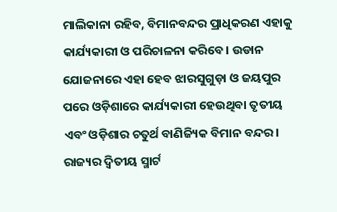ମାଲିକାନା ରହିବ, ବିମାନବନ୍ଦର ପ୍ରାଧିକରଣ ଏହାକୁ କାର୍ଯ୍ୟକାରୀ ଓ ପରିଚାଳନା କରିବେ। ଉଡାନ ଯୋଜନାରେ ଏହା ହେବ ଝାରସୁଗୁଡ଼ା ଓ ଜୟପୁର ପରେ ଓଡ଼ିଶାରେ କାର୍ଯ୍ୟକାରୀ ହେଉଥିବା ତୃତୀୟ ଏବଂ ଓଡ଼ିଶାର ଚତୁର୍ଥ ବାଣିଜ୍ୟିକ ବିମାନ ବନ୍ଦର। ରାଜ୍ୟର ଦ୍ଵିତୀୟ ସ୍ମାର୍ଟ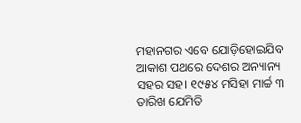ମହାନଗର ଏବେ ଯୋଡ଼ିହୋଇଯିବ ଆକାଶ ପଥରେ ଦେଶର ଅନ୍ୟାନ୍ୟ ସହର ସହ। ୧୯୫୪ ମସିହା ମାର୍ଚ୍ଚ ୩ ତାରିଖ ଯେମିତି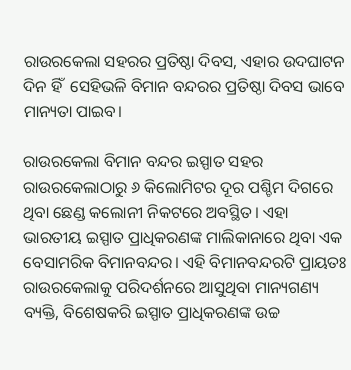ରାଉରକେଲା ସହରର ପ୍ରତିଷ୍ଠା ଦିବସ, ଏହାର ଉଦଘାଟନ ଦିନ ହିଁ  ସେହିଭଳି ବିମାନ ବନ୍ଦରର ପ୍ରତିଷ୍ଠା ଦିବସ ଭାବେ ମାନ୍ୟତା ପାଇବ।

ରାଉରକେଲା ବିମାନ ବନ୍ଦର ଇସ୍ପାତ ସହର ରାଉରକେଲାଠାରୁ ୬ କିଲୋମିଟର ଦୂର ପଶ୍ଚିମ ଦିଗରେ ଥିବା ଛେଣ୍ଡ କଲୋନୀ ନିକଟରେ ଅବସ୍ଥିତ। ଏହା ଭାରତୀୟ ଇସ୍ପାତ ପ୍ରାଧିକରଣଙ୍କ ମାଲିକାନାରେ ଥିବା ଏକ ବେସାମରିକ ବିମାନବନ୍ଦର। ଏହି ବିମାନବନ୍ଦରଟି ପ୍ରାୟତଃ ରାଉରକେଲାକୁ ପରିଦର୍ଶନରେ ଆସୁଥିବା ମାନ୍ୟଗଣ୍ୟ ବ୍ୟକ୍ତି, ବିଶେଷକରି ଇସ୍ପାତ ପ୍ରାଧିକରଣଙ୍କ ଉଚ୍ଚ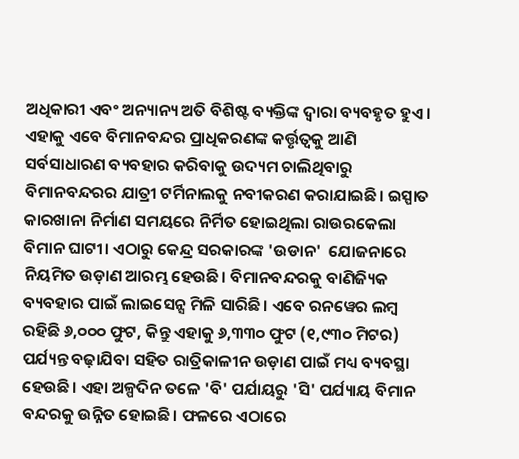ଅଧିକାରୀ ଏବଂ ଅନ୍ୟାନ୍ୟ ଅତି ବିଶିଷ୍ଟ ବ୍ୟକ୍ତିଙ୍କ ଦ୍ୱାରା ବ୍ୟବହୃତ ହୁଏ। ଏହାକୁ ଏବେ ବିମାନବନ୍ଦର ପ୍ରାଧିକରଣଙ୍କ କର୍ତ୍ତୃତ୍ୱକୁ ଆଣି ସର୍ବସାଧାରଣ ବ୍ୟବହାର କରିବାକୁ ଉଦ୍ୟମ ଚାଲିଥିବାରୁ ବିମାନବନ୍ଦରର ଯାତ୍ରୀ ଟର୍ମିନାଲକୁ ନବୀକରଣ କରାଯାଇଛି। ଇସ୍ପାତ କାରଖାନା ନିର୍ମାଣ ସମୟରେ ନିର୍ମିତ ହୋଇଥିଲା ରାଉରକେଲା ବିମାନ ଘାଟୀ। ଏଠାରୁ କେନ୍ଦ୍ର ସରକାରଙ୍କ 'ଉଡାନ'  ଯୋଜନାରେ ନିୟମିତ ଉଡ଼ାଣ ଆରମ୍ଭ ହେଉଛି। ବିମାନବନ୍ଦରକୁ ବାଣିଜ୍ୟିକ ବ୍ୟବହାର ପାଇଁ ଲାଇସେନ୍ସ ମିଳି ସାରିଛି। ଏବେ ରନୱେର ଲମ୍ବ ରହିଛି ୬,୦୦୦ ଫୁଟ, କିନ୍ତୁ ଏହାକୁ ୬,୩୩୦ ଫୁଟ (୧,୯୩୦ ମିଟର) ପର୍ଯ୍ୟନ୍ତ ବଢ଼ାଯିବା ସହିତ ରାତ୍ରିକାଳୀନ ଉଡ଼ାଣ ପାଇଁ ମଧ୍ୟ ବ୍ୟବସ୍ଥା ହେଉଛି। ଏହା ଅଳ୍ପଦିନ ତଳେ 'ବି' ପର୍ଯାୟରୁ 'ସି' ପର୍ଯ୍ୟାୟ ବିମାନ ବନ୍ଦରକୁ ଉନ୍ନିତ ହୋଇଛି। ଫଳରେ ଏଠାରେ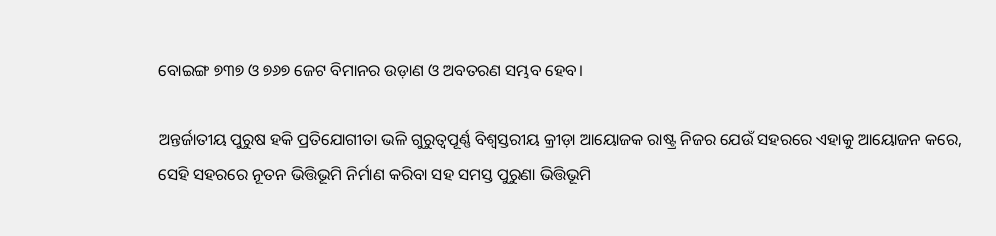ବୋଇଙ୍ଗ ୭୩୭ ଓ ୭୬୭ ଜେଟ ବିମାନର ଉଡ଼ାଣ ଓ ଅବତରଣ ସମ୍ଭବ ହେବ।

ଅନ୍ତର୍ଜାତୀୟ ପୁରୁଷ ହକି ପ୍ରତିଯୋଗୀତା ଭଳି ଗୁରୁତ୍ୱପୂର୍ଣ୍ଣ ବିଶ୍ୱସ୍ତରୀୟ କ୍ରୀଡ଼ା ଆୟୋଜକ ରାଷ୍ଟ୍ର ନିଜର ଯେଉଁ ସହରରେ ଏହାକୁ ଆୟୋଜନ କରେ, ସେହି ସହରରେ ନୂତନ ଭିତ୍ତିଭୂମି ନିର୍ମାଣ କରିବା ସହ ସମସ୍ତ ପୁରୁଣା ଭିତ୍ତିଭୂମି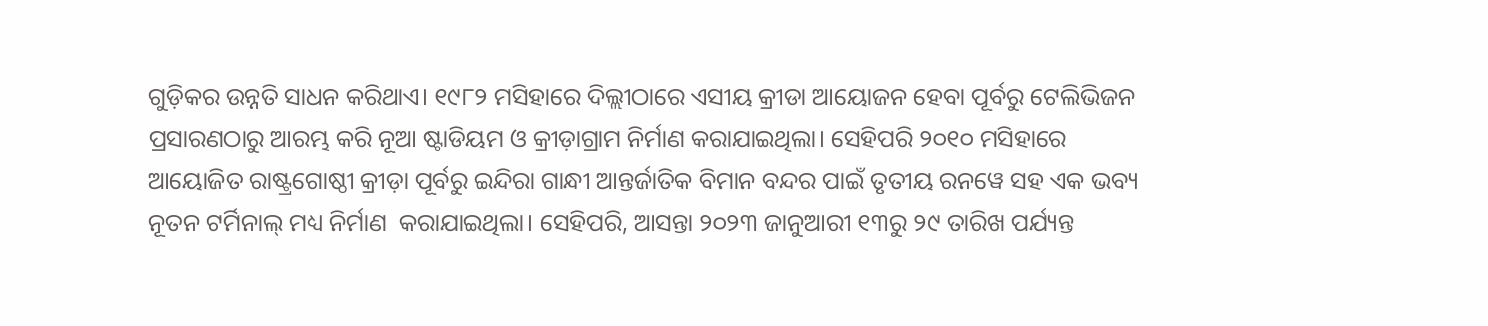ଗୁଡ଼ିକର ଉନ୍ନତି ସାଧନ କରିଥାଏ। ୧୯୮୨ ମସିହାରେ ଦିଲ୍ଲୀଠାରେ ଏସୀୟ କ୍ରୀଡା ଆୟୋଜନ ହେବା ପୂର୍ବରୁ ଟେଲିଭିଜନ ପ୍ରସାରଣଠାରୁ ଆରମ୍ଭ କରି ନୂଆ ଷ୍ଟାଡିୟମ ଓ କ୍ରୀଡ଼ାଗ୍ରାମ ନିର୍ମାଣ କରାଯାଇଥିଲା। ସେହିପରି ୨୦୧୦ ମସିହାରେ ଆୟୋଜିତ ରାଷ୍ଟ୍ରଗୋଷ୍ଠୀ କ୍ରୀଡ଼ା ପୂର୍ବରୁ ଇନ୍ଦିରା ଗାନ୍ଧୀ ଆନ୍ତର୍ଜାତିକ ବିମାନ ବନ୍ଦର ପାଇଁ ତୃତୀୟ ରନୱେ ସହ ଏକ ଭବ୍ୟ ନୂତନ ଟର୍ମିନାଲ୍ ମଧ୍ୟ ନିର୍ମାଣ  କରାଯାଇଥିଲା। ସେହିପରି, ଆସନ୍ତା ୨୦୨୩ ଜାନୁଆରୀ ୧୩ରୁ ୨୯ ତାରିଖ ପର୍ଯ୍ୟନ୍ତ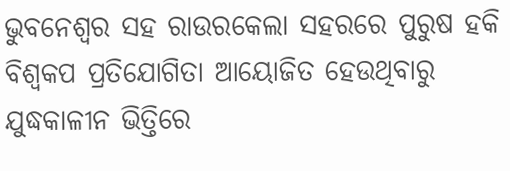ଭୁବନେଶ୍ୱର ସହ ରାଉରକେଲା ସହରରେ ପୁରୁଷ ହକି ବିଶ୍ୱକପ ପ୍ରତିଯୋଗିତା ଆୟୋଜିତ ହେଉଥିବାରୁ ଯୁଦ୍ଧକାଳୀନ ଭିତ୍ତିରେ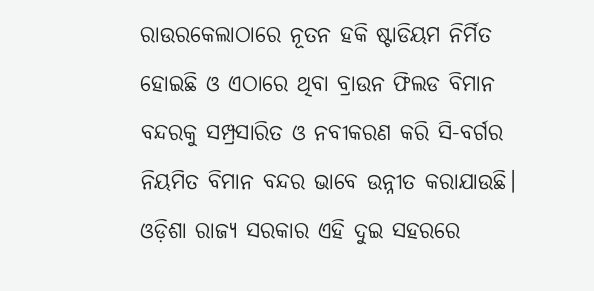ରାଉରକେଲାଠାରେ ନୂତନ ହକି ଷ୍ଟାଡିୟମ ନିର୍ମିତ ହୋଇଛି ଓ ଏଠାରେ ଥିବା ବ୍ରାଉନ ଫିଲଡ ବିମାନ ବନ୍ଦରକୁ ସମ୍ପ୍ରସାରିତ ଓ ନବୀକରଣ କରି ସି-ବର୍ଗର ନିୟମିତ ବିମାନ ବନ୍ଦର ଭାବେ ଉନ୍ନୀତ କରାଯାଉଛି। ଓଡ଼ିଶା ରାଜ୍ୟ ସରକାର ଏହି ଦୁଇ ସହରରେ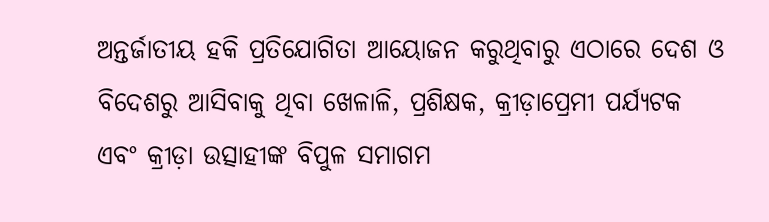ଅନ୍ତର୍ଜାତୀୟ ହକି ପ୍ରତିଯୋଗିତା ଆୟୋଜନ କରୁଥିବାରୁ ଏଠାରେ ଦେଶ ଓ ବିଦେଶରୁ ଆସିବାକୁ ଥିବା ଖେଳାଳି, ପ୍ରଶିକ୍ଷକ, କ୍ରୀଡ଼ାପ୍ରେମୀ ପର୍ଯ୍ୟଟକ ଏବଂ କ୍ରୀଡ଼ା ଉତ୍ସାହୀଙ୍କ ବିପୁଳ ସମାଗମ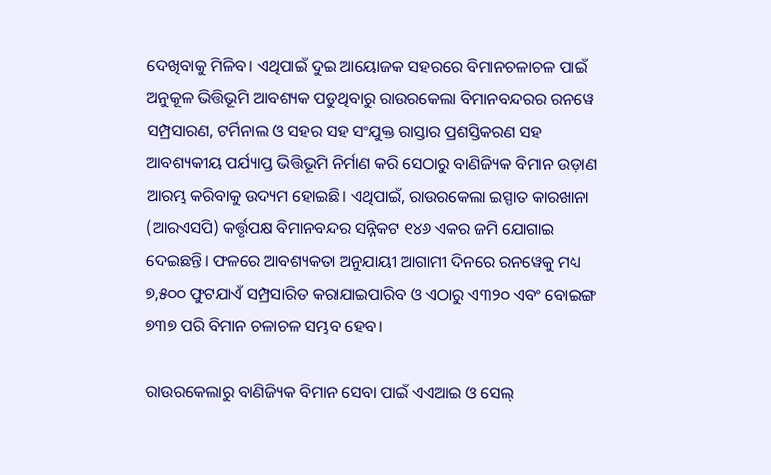ଦେଖିବାକୁ ମିଳିବ। ଏଥିପାଇଁ ଦୁଇ ଆୟୋଜକ ସହରରେ ବିମାନଚଳାଚଳ ପାଇଁ ଅନୁକୂଳ ଭିତ୍ତିଭୂମି ଆବଶ୍ୟକ ପଡୁଥିବାରୁ ରାଉରକେଲା ବିମାନବନ୍ଦରର ରନୱେ ସମ୍ପ୍ରସାରଣ, ଟର୍ମିନାଲ ଓ ସହର ସହ ସଂଯୁକ୍ତ ରାସ୍ତାର ପ୍ରଶସ୍ତିକରଣ ସହ ଆବଶ୍ୟକୀୟ ପର୍ଯ୍ୟାପ୍ତ ଭିତ୍ତିଭୂମି ନିର୍ମାଣ କରି ସେଠାରୁ ବାଣିଜ୍ୟିକ ବିମାନ ଉଡ଼ାଣ ଆରମ୍ଭ କରିବାକୁ ଉଦ୍ୟମ ହୋଇଛି। ଏଥିପାଇଁ, ରାଉରକେଲା ଇସ୍ପାତ କାରଖାନା (ଆରଏସପି) କର୍ତ୍ତୃପକ୍ଷ ବିମାନବନ୍ଦର ସନ୍ନିକଟ ୧୪୬ ଏକର ଜମି ଯୋଗାଇ ଦେଇଛନ୍ତି। ଫଳରେ ଆବଶ୍ୟକତା ଅନୁଯାୟୀ ଆଗାମୀ ଦିନରେ ରନୱେକୁ ମଧ୍ୟ ୭,୫୦୦ ଫୁଟଯାଏଁ ସମ୍ପ୍ରସାରିତ କରାଯାଇପାରିବ ଓ ଏଠାରୁ ଏ୩୨୦ ଏବଂ ବୋଇଙ୍ଗ ୭୩୭ ପରି ବିମାନ ଚଳାଚଳ ସମ୍ଭବ ହେବ।

ରାଉରକେଲାରୁ ବାଣିଜ୍ୟିକ ବିମାନ ସେବା ପାଇଁ ଏଏଆଇ ଓ ସେଲ୍‌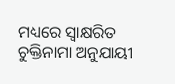ମଧ୍ୟରେ ସ୍ୱାକ୍ଷରିତ ଚୁକ୍ତିନାମା ଅନୁଯାୟୀ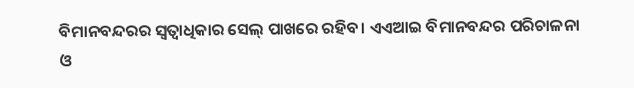ବିମାନବନ୍ଦରର ସ୍ଵତ୍ଵାଧିକାର ସେଲ୍‌ ପାଖରେ ରହିବ। ଏଏଆଇ ବିମାନବନ୍ଦର ପରିଚାଳନା ଓ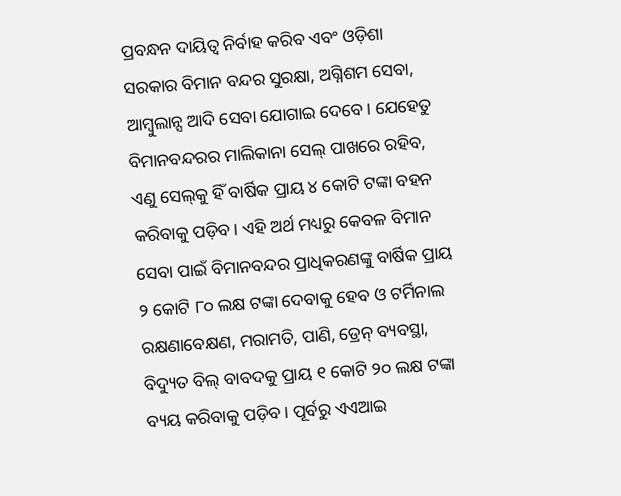ପ୍ରବନ୍ଧନ ଦାୟିତ୍ଵ ନିର୍ବାହ କରିବ ଏବଂ ଓଡ଼ିଶା ସରକାର ବିମାନ ବନ୍ଦର ସୁରକ୍ଷା, ଅଗ୍ନିଶମ ସେବା, ଆମ୍ବୁଲାନ୍ସ ଆଦି ସେବା ଯୋଗାଇ ଦେବେ। ଯେହେତୁ ବିମାନବନ୍ଦରର ମାଲିକାନା ସେଲ୍‌ ପାଖରେ ରହିବ, ଏଣୁ ସେଲ୍‌କୁ ହିଁ ବାର୍ଷିକ ପ୍ରାୟ ୪ କୋଟି ଟଙ୍କା ବହନ କରିବାକୁ ପଡ଼ିବ। ଏହି ଅର୍ଥ ମଧ୍ୟରୁ କେବଳ ବିମାନ ସେବା ପାଇଁ ବିମାନବନ୍ଦର ପ୍ରାଧିକରଣଙ୍କୁ ବାର୍ଷିକ ପ୍ରାୟ ୨ କୋଟି ୮୦ ଲକ୍ଷ ଟଙ୍କା ଦେବାକୁ ହେବ ଓ ଟର୍ମିନାଲ ରକ୍ଷଣାବେକ୍ଷଣ, ମରାମତି, ପାଣି, ଡ୍ରେନ୍‌ ବ୍ୟବସ୍ଥା, ବିଦ୍ୟୁତ ବିଲ୍‌ ବାବଦକୁ ପ୍ରାୟ ୧ କୋଟି ୨୦ ଲକ୍ଷ ଟଙ୍କା ବ୍ୟୟ କରିବାକୁ ପଡ଼ିବ। ପୂର୍ବରୁ ଏଏଆଇ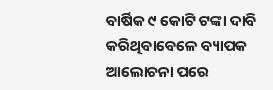ବାର୍ଷିକ ୯ କୋଟି ଟଙ୍କା ଦାବି କରିଥିବାବେଳେ ବ୍ୟାପକ ଆଲୋଚନା ପରେ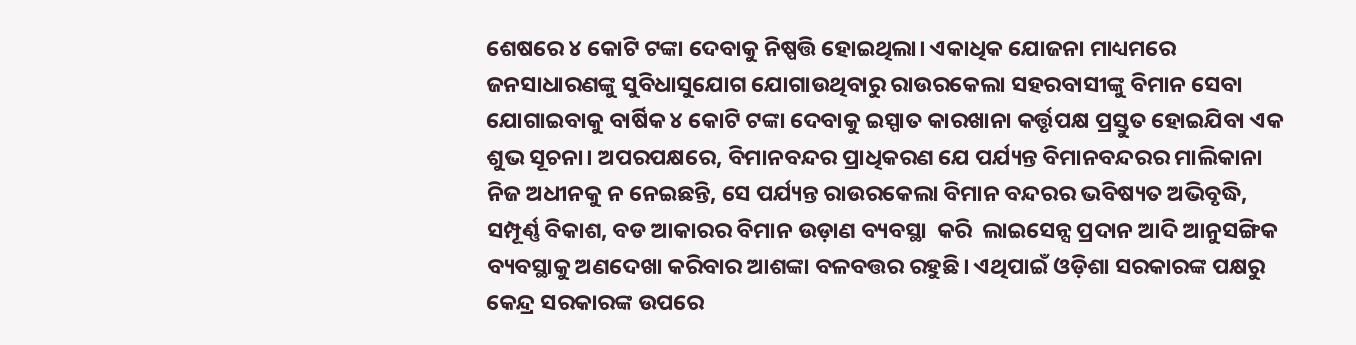ଶେଷରେ ୪ କୋଟି ଟଙ୍କା ଦେବାକୁ ନିଷ୍ପତ୍ତି ହୋଇଥିଲା। ଏକାଧିକ ଯୋଜନା ମାଧ୍ୟମରେ ଜନସାଧାରଣଙ୍କୁ ସୁବିଧାସୁଯୋଗ ଯୋଗାଉଥିବାରୁ ରାଉରକେଲା ସହରବାସୀଙ୍କୁ ବିମାନ ସେବା ଯୋଗାଇବାକୁ ବାର୍ଷିକ ୪ କୋଟି ଟଙ୍କା ଦେବାକୁ ଇସ୍ପାତ କାରଖାନା କର୍ତ୍ତୃପକ୍ଷ ପ୍ରସ୍ତୁତ ହୋଇଯିବା ଏକ ଶୁଭ ସୂଚନା। ଅପରପକ୍ଷରେ, ବିମାନବନ୍ଦର ପ୍ରାଧିକରଣ ଯେ ପର୍ଯ୍ୟନ୍ତ ବିମାନବନ୍ଦରର ମାଲିକାନା ନିଜ ଅଧୀନକୁ ନ ନେଇଛନ୍ତି, ସେ ପର୍ଯ୍ୟନ୍ତ ରାଉରକେଲା ବିମାନ ବନ୍ଦରର ଭବିଷ୍ୟତ ଅଭିବୃଦ୍ଧି, ସମ୍ପୂର୍ଣ୍ଣ ବିକାଶ, ବଡ ଆକାରର ବିମାନ ଉଡ଼ାଣ ବ୍ୟବସ୍ଥା  କରି  ଲାଇସେନ୍ସ ପ୍ରଦାନ ଆଦି ଆନୁସଙ୍ଗିକ ବ୍ୟବସ୍ଥାକୁ ଅଣଦେଖା କରିବାର ଆଶଙ୍କା ବଳବତ୍ତର ରହୁଛି। ଏଥିପାଇଁ ଓଡ଼ିଶା ସରକାରଙ୍କ ପକ୍ଷରୁ କେନ୍ଦ୍ର ସରକାରଙ୍କ ଉପରେ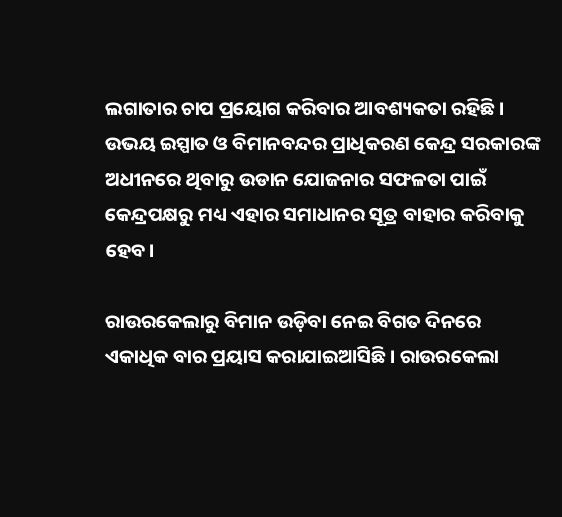ଲଗାତାର ଚାପ ପ୍ରୟୋଗ କରିବାର ଆବଶ୍ୟକତା ରହିଛି। ଉଭୟ ଇସ୍ପାତ ଓ ବିମାନବନ୍ଦର ପ୍ରାଧିକରଣ କେନ୍ଦ୍ର ସରକାରଙ୍କ ଅଧୀନରେ ଥିବାରୁ ଉଡାନ ଯୋଜନାର ସଫଳତା ପାଇଁ କେନ୍ଦ୍ରପକ୍ଷରୁ ମଧ୍ୟ ଏହାର ସମାଧାନର ସୂତ୍ର ବାହାର କରିବାକୁ ହେବ।

ରାଉରକେଲାରୁ ବିମାନ ଉଡ଼ିବା ନେଇ ବିଗତ ଦିନରେ ଏକାଧିକ ବାର ପ୍ରୟାସ କରାଯାଇଆସିଛି। ରାଉରକେଲା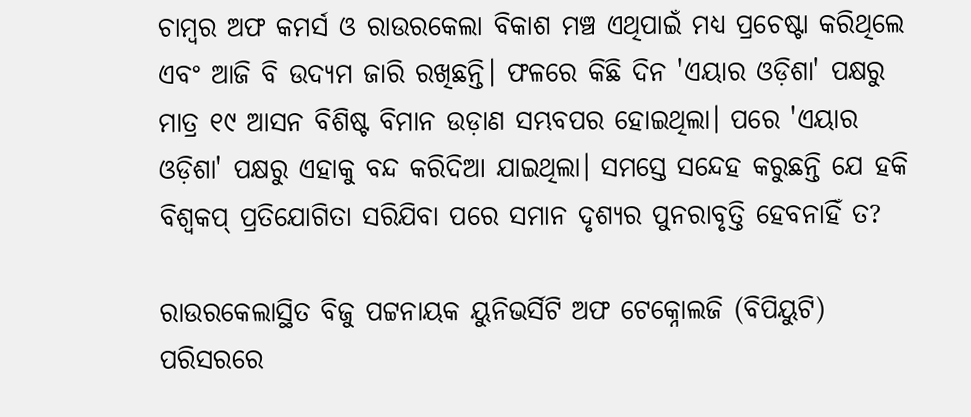ଚାମ୍ବର ଅଫ କମର୍ସ ଓ ରାଉରକେଲା ବିକାଶ ମଞ୍ଚ ଏଥିପାଇଁ ମଧ୍ୟ ପ୍ରଚେଷ୍ଟା କରିଥିଲେ ଏବଂ ଆଜି ବି ଉଦ୍ୟମ ଜାରି ରଖିଛନ୍ତି। ଫଳରେ କିଛି ଦିନ 'ଏୟାର ଓଡ଼ିଶା' ପକ୍ଷରୁ ମାତ୍ର ୧୯ ଆସନ ବିଶିଷ୍ଟ ବିମାନ ଉଡ଼ାଣ ସମ୍ଭବପର ହୋଇଥିଲା। ପରେ 'ଏୟାର ଓଡ଼ିଶା' ପକ୍ଷରୁ ଏହାକୁ ବନ୍ଦ କରିଦିଆ ଯାଇଥିଲା। ସମସ୍ତେ ସନ୍ଦେହ କରୁଛନ୍ତି ଯେ ହକି ବିଶ୍ୱକପ୍‌ ପ୍ରତିଯୋଗିତା ସରିଯିବା ପରେ ସମାନ ଦୃଶ୍ୟର ପୁନରାବୃତ୍ତି ହେବନାହିଁ ତ?

ରାଉରକେଲାସ୍ଥିତ ବିଜୁ ପଟ୍ଟନାୟକ ୟୁନିଭର୍ସିଟି ଅଫ ଟେକ୍ନୋଲଜି (ବିପିୟୁଟି) ପରିସରରେ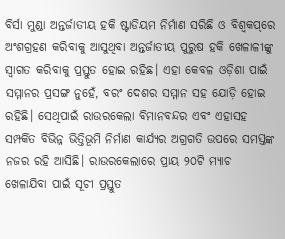ବିର୍ସା ମୁଣ୍ଡା ଅନ୍ତର୍ଜାତୀୟ ହକି ଷ୍ଟାଡିୟମ ନିର୍ମାଣ ସରିଛି ଓ ବିଶ୍ୱକପ୍‌ରେ ଅଂଶଗ୍ରହଣ କରିବାକୁ ଆସୁଥିବା ଅନ୍ତର୍ଜାତୀୟ ପୁରୁଷ ହକି ଖେଳାଳୀଙ୍କୁ ସ୍ୱାଗତ କରିବାକୁ ପ୍ରସ୍ତୁତ ହୋଇ ରହିଛ। ଏହା କେବଳ ଓଡ଼ିଶା ପାଇଁ ସମ୍ମାନର ପ୍ରସଙ୍ଗ ନୁହେଁ, ବରଂ ଦେଶର ସମ୍ମାନ ସହ ଯୋଡ଼ି ହୋଇ ରହିଛି। ସେଥିପାଇଁ ରାଉରକେଲା ବିମାନବନ୍ଦର ଏବଂ ଏହାସହ ସମ୍ପର୍କିତ ବିଭିନ୍ନ ଭିତ୍ତିଭୂମି ନିର୍ମାଣ କାର୍ଯ୍ୟର ଅଗ୍ରଗତି ଉପରେ ସମସ୍ତଙ୍କ ନଜର ରହି ଆସିଛି। ରାଉରକେଲାରେ ପ୍ରାୟ ୨୦ଟି ମ୍ୟାଚ ଖେଳାଯିବା ପାଇଁ ସୂଚୀ ପ୍ରସ୍ତୁତ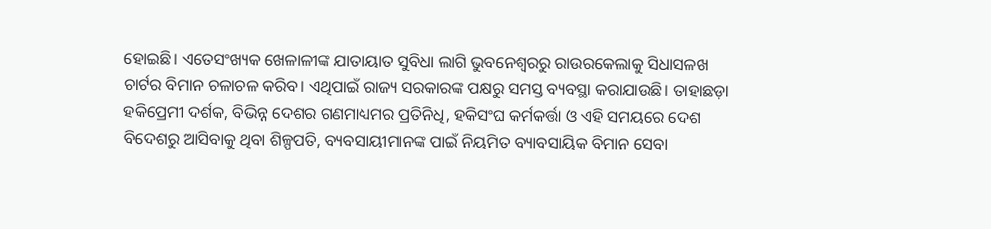ହୋଇଛି। ଏତେସଂଖ୍ୟକ ଖେଳାଳୀଙ୍କ ଯାତାୟାତ ସୁବିଧା ଲାଗି ଭୁବନେଶ୍ଵରରୁ ରାଉରକେଲାକୁ ସିଧାସଳଖ ଚାର୍ଟର ବିମାନ ଚଳାଚଳ କରିବ। ଏଥିପାଇଁ ରାଜ୍ୟ ସରକାରଙ୍କ ପକ୍ଷରୁ ସମସ୍ତ ବ୍ୟବସ୍ଥା କରାଯାଉଛି। ତାହାଛଡ଼ା ହକିପ୍ରେମୀ ଦର୍ଶକ, ବିଭିନ୍ନ ଦେଶର ଗଣମାଧ୍ୟମର ପ୍ରତିନିଧି, ହକିସଂଘ କର୍ମକର୍ତ୍ତା ଓ ଏହି ସମୟରେ ଦେଶ ବିଦେଶରୁ ଆସିବାକୁ ଥିବା ଶିଳ୍ପପତି, ବ୍ୟବସାୟୀମାନଙ୍କ ପାଇଁ ନିୟମିତ ବ୍ୟାବସାୟିକ ବିମାନ ସେବା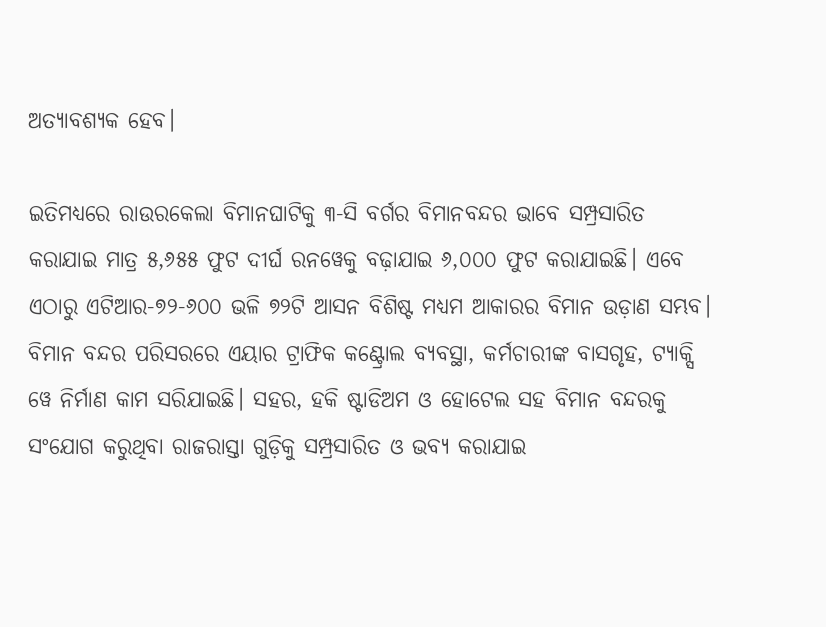ଅତ୍ୟାବଶ୍ୟକ ହେବ।

ଇତିମଧ୍ୟରେ ରାଉରକେଲା ବିମାନଘାଟିକୁ ୩-ସି ବର୍ଗର ବିମାନବନ୍ଦର ଭାବେ ସମ୍ପ୍ରସାରିତ କରାଯାଇ ମାତ୍ର ୫,୬୫୫ ଫୁଟ ଦୀର୍ଘ ରନୱେକୁ ବଢ଼ାଯାଇ ୬,୦୦୦ ଫୁଟ କରାଯାଇଛି। ଏବେ ଏଠାରୁ ଏଟିଆର-୭୨-୬୦୦ ଭଳି ୭୨ଟି ଆସନ ବିଶିଷ୍ଟ ମଧ୍ୟମ ଆକାରର ବିମାନ ଉଡ଼ାଣ ସମ୍ଭବ। ବିମାନ ବନ୍ଦର ପରିସରରେ ଏୟାର ଟ୍ରାଫିକ କଣ୍ଟ୍ରୋଲ ବ୍ୟବସ୍ଥା, କର୍ମଚାରୀଙ୍କ ବାସଗୃହ, ଟ୍ୟାକ୍ସି ୱେ ନିର୍ମାଣ କାମ ସରିଯାଇଛି। ସହର, ହକି ଷ୍ଟାଡିଅମ ଓ ହୋଟେଲ ସହ ବିମାନ ବନ୍ଦରକୁ ସଂଯୋଗ କରୁଥିବା ରାଜରାସ୍ତା ଗୁଡ଼ିକୁ ସମ୍ପ୍ରସାରିତ ଓ ଭବ୍ୟ କରାଯାଇ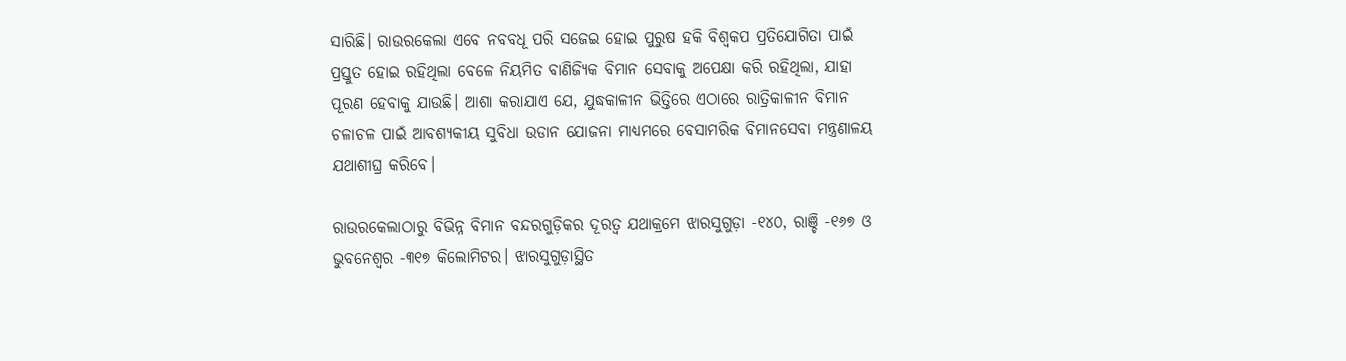ସାରିଛି। ରାଉରକେଲା ଏବେ ନବବଧୂ ପରି ସଜେଇ ହୋଇ ପୁରୁଷ ହକି ବିଶ୍ଵକପ ପ୍ରତିଯୋଗିତା ପାଇଁ ପ୍ରସ୍ତୁତ ହୋଇ ରହିଥିଲା ବେଳେ ନିୟମିତ ବାଣିଜ୍ୟିକ ବିମାନ ସେବାକୁ ଅପେକ୍ଷା କରି ରହିଥିଲା, ଯାହା ପୂରଣ ହେବାକୁ ଯାଉଛି। ଆଶା କରାଯାଏ ଯେ, ଯୁଦ୍ଧକାଳୀନ ଭିତ୍ତିରେ ଏଠାରେ ରାତ୍ରିକାଳୀନ ବିମାନ ଚଳାଚଳ ପାଇଁ ଆବଶ୍ୟକୀୟ ସୁବିଧା ଉଡାନ ଯୋଜନା ମାଧ୍ୟମରେ ବେସାମରିକ ବିମାନସେବା ମନ୍ତ୍ରଣାଳୟ ଯଥାଶୀଘ୍ର କରିବେ।

ରାଉରକେଲାଠାରୁ ବିଭିନ୍ନ ବିମାନ ବନ୍ଦରଗୁଡ଼ିକର ଦୂରତ୍ୱ ଯଥାକ୍ରମେ ଝାରସୁଗୁଡ଼ା -୧୪୦, ରାଞ୍ଚି -୧୬୭ ଓ ଭୁବନେଶ୍ୱର -୩୧୭ କିଲୋମିଟର। ଝାରସୁଗୁଡ଼ାସ୍ଥିତ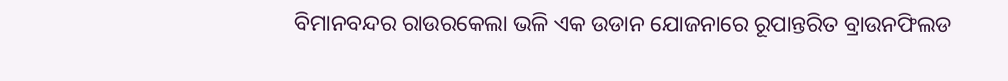ବିମାନବନ୍ଦର ରାଉରକେଲା ଭଳି ଏକ ଉଡାନ ଯୋଜନାରେ ରୂପାନ୍ତରିତ ବ୍ରାଉନଫିଲଡ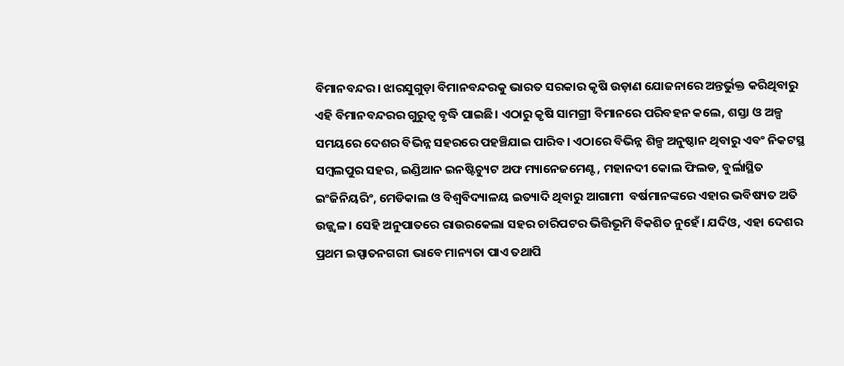ବିମାନବନ୍ଦର। ଝାରସୁଗୁଡ଼ା ବିମାନବନ୍ଦରକୁ ଭାରତ ସରକାର କୃଷି ଉଡ଼ାଣ ଯୋଜନାରେ ଅନ୍ତର୍ଭୁକ୍ତ କରିଥିବାରୁ ଏହି ବିମାନବନ୍ଦରର ଗୁରୁତ୍ୱ ବୃଦ୍ଧି ପାଇଛି। ଏଠାରୁ କୃଷି ସାମଗ୍ରୀ ବିମାନରେ ପରିବହନ କଲେ, ଶସ୍ତା ଓ ଅଳ୍ପ ସମୟରେ ଦେଶର ବିଭିନ୍ନ ସହରରେ ପହଞ୍ଚିଯାଇ ପାରିବ। ଏଠାରେ ବିଭିନ୍ନ ଶିଳ୍ପ ଅନୁଷ୍ଠାନ ଥିବାରୁ ଏବଂ ନିକଟସ୍ଥ ସମ୍ବଲପୁର ସହର, ଇଣ୍ଡିଆନ ଇନଷ୍ଟିଚ୍ୟୁଟ ଅଫ ମ୍ୟାନେଜମେଣ୍ଟ, ମହାନଦୀ କୋଲ ଫିଲଡ, ବୁର୍ଲାସ୍ଥିତ ଇଂଜିନିୟରିଂ, ମେଡିକାଲ ଓ ବିଶ୍ୱବିଦ୍ୟାଳୟ ଇତ୍ୟାଦି ଥିବାରୁ ଆଗାମୀ  ବର୍ଷମାନଙ୍କରେ ଏହାର ଭବିଷ୍ୟତ ଅତି ଉଜ୍ଜ୍ୱଳ। ସେହି ଅନୁପାତରେ ରାଉରକେଲା ସହର ଚାରିପଟର ଭିତ୍ତିଭୂମି ବିକଶିତ ନୁହେଁ। ଯଦିଓ, ଏହା ଦେଶର ପ୍ରଥମ ଇସ୍ପାତନଗରୀ ଭାବେ ମାନ୍ୟତା ପାଏ ତଥାପି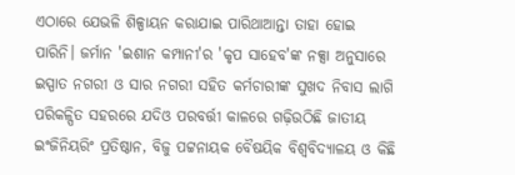ଏଠାରେ ଯେଭଳି ଶିଳ୍ପାୟନ କରାଯାଇ ପାରିଥାଆନ୍ତା ତାହା ହୋଇ ପାରିନି। ଜର୍ମାନ 'ଇଶାନ କମ୍ପାନୀ'ର 'କୃପ ସାହେବ'ଙ୍କ ନକ୍ସା ଅନୁସାରେ ଇସ୍ପାତ ନଗରୀ ଓ ସାର ନଗରୀ ସହିତ କର୍ମଚାରୀଙ୍କ ସୁଖଦ ନିବାସ ଲାଗି ପରିକଳ୍ପିତ ସହରରେ ଯଦିଓ ପରବର୍ତ୍ତୀ କାଳରେ ଗଢ଼ିଉଠିଛି ଜାତୀୟ ଇଂଜିନିୟରିଂ ପ୍ରତିଷ୍ଠାନ, ବିଜୁ ପଟ୍ଟନାୟକ ବୈଷୟିକ ବିଶ୍ୱବିଦ୍ୟାଳୟ ଓ କିଛି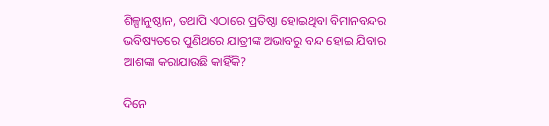ଶିଳ୍ପାନୁଷ୍ଠାନ, ତଥାପି ଏଠାରେ ପ୍ରତିଷ୍ଠା ହୋଇଥିବା ବିମାନବନ୍ଦର ଭବିଷ୍ୟତରେ ପୁଣିଥରେ ଯାତ୍ରୀଙ୍କ ଅଭାବରୁ ବନ୍ଦ ହୋଇ ଯିବାର ଆଶଙ୍କା କରାଯାଉଛି କାହିଁକି?

ଦିନେ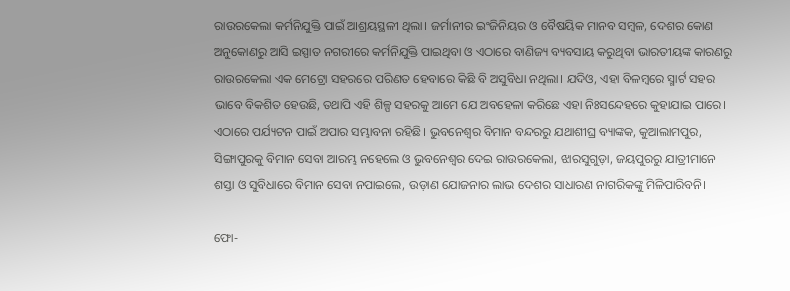ରାଉରକେଲା କର୍ମନିଯୁକ୍ତି ପାଇଁ ଆଶ୍ରୟସ୍ଥଳୀ ଥିଲା। ଜର୍ମାନୀର ଇଂଜିନିୟର ଓ ବୈଷୟିକ ମାନବ ସମ୍ବଳ, ଦେଶର କୋଣ ଅନୁକୋଣରୁ ଆସି ଇସ୍ପାତ ନଗରୀରେ କର୍ମନିଯୁକ୍ତି ପାଇଥିବା ଓ ଏଠାରେ ବାଣିଜ୍ୟ ବ୍ୟବସାୟ କରୁଥିବା ଭାରତୀୟଙ୍କ କାରଣରୁ ରାଉରକେଲା ଏକ ମେଟ୍ରୋ ସହରରେ ପରିଣତ ହେବାରେ କିଛି ବି ଅସୁବିଧା ନଥିଲା। ଯଦିଓ, ଏହା ବିଳମ୍ବରେ ସ୍ମାର୍ଟ ସହର ଭାବେ ବିକଶିତ ହେଉଛି, ତଥାପି ଏହି ଶିଳ୍ପ ସହରକୁ ଆମେ ଯେ ଅବହେଳା କରିଛେ ଏହା ନିଃସନ୍ଦେହରେ କୁହାଯାଇ ପାରେ। ଏଠାରେ ପର୍ଯ୍ୟଟନ ପାଇଁ ଅପାର ସମ୍ଭାବନା ରହିଛି। ଭୁବନେଶ୍ୱର ବିମାନ ବନ୍ଦରରୁ ଯଥାଶୀଘ୍ର ବ୍ୟାଙ୍କକ, କୁଆଲାମପୁର, ସିଙ୍ଗାପୁରକୁ ବିମାନ ସେବା ଆରମ୍ଭ ନହେଲେ ଓ ଭୁବନେଶ୍ୱର ଦେଇ ରାଉରକେଲା, ଝାରସୁଗୁଡ଼ା, ଜୟପୁରରୁ ଯାତ୍ରୀମାନେ ଶସ୍ତା ଓ ସୁବିଧାରେ ବିମାନ ସେବା ନପାଇଲେ, ଉଡ଼ାଣ ଯୋଜନାର ଲାଭ ଦେଶର ସାଧାରଣ ନାଗରିକଙ୍କୁ ମିଳିପାରିବନି।

ଫୋ-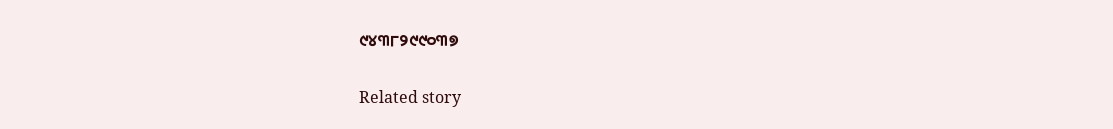୯୪୩୮୨୯୯୦୩୭

Related story